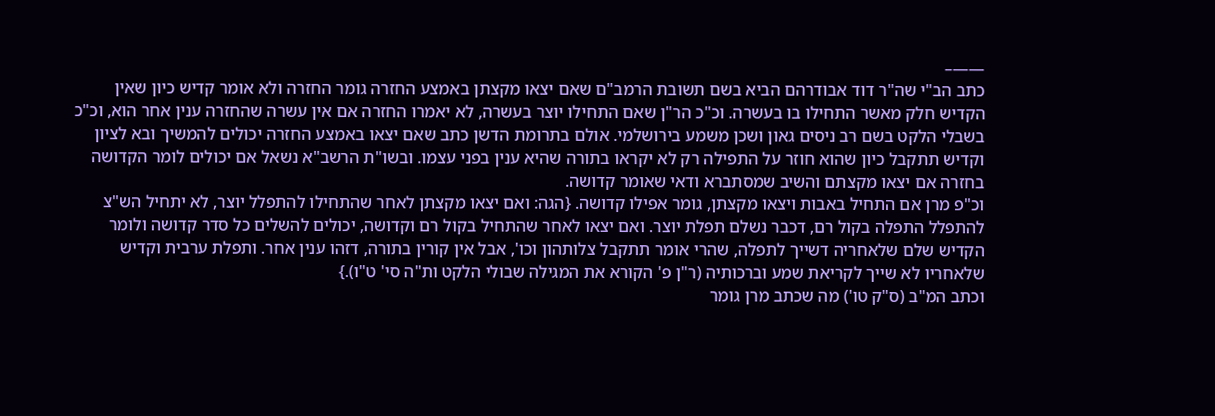——–
כתב הב"י שה"ר דוד אבודרהם הביא בשם תשובת הרמב"ם שאם יצאו מקצתן באמצע החזרה גומר החזרה ולא אומר קדיש כיון שאין הקדיש חלק מאשר התחילו בו בעשרה. וכ"כ הר"ן שאם התחילו יוצר בעשרה, לא יאמרו החזרה אם אין עשרה שהחזרה ענין אחר הוא, וכ"כ בשבלי הלקט בשם רב ניסים גאון ושכן משמע בירושלמי. אולם בתרומת הדשן כתב שאם יצאו באמצע החזרה יכולים להמשיך ובא לציון וקדיש תתקבל כיון שהוא חוזר על התפילה רק לא יקראו בתורה שהיא ענין בפני עצמו. ובשו"ת הרשב"א נשאל אם יכולים לומר הקדושה בחזרה אם יצאו מקצתם והשיב שמסתברא ודאי שאומר קדושה.
וכ"פ מרן אם התחיל באבות ויצאו מקצתן, גומר אפילו קדושה. {הגה: ואם יצאו מקצתן לאחר שהתחילו להתפלל יוצר, לא יתחיל הש"צ להתפלל התפלה בקול רם, דכבר נשלם תפלת יוצר. ואם יצאו לאחר שהתחיל בקול רם וקדושה, יכולים להשלים כל סדר קדושה ולומר הקדיש שלם שלאחריה דשייך לתפלה, שהרי אומר תתקבל צלותהון וכו', אבל אין קורין בתורה, דזהו ענין אחר. ותפלת ערבית וקדיש שלאחריו לא שייך לקריאת שמע וברכותיה (ר"ן פ' הקורא את המגילה שבולי הלקט ות"ה סי' ט"ו).}
וכתב המ"ב (ס"ק טו') מה שכתב מרן גומר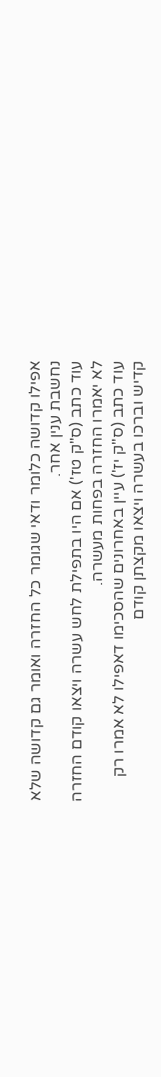אפילו קדושה כלומר ודאי שגומר כל החזרה ואומר גם קדושה שלא נחשבת ענין אחר.
עוד כתב (ס"ק טז') אם היו בתפילת לחש עשרה ויצאו קודם החזרה לא יאמרו החזרה בפחות מעשרה.
עוד כתב (ס"ק יז') עיין באחרונים שהסכימו דאפילו לא אמרו רק קדיש וברכו בעשרה ויצאו מקצתן קודם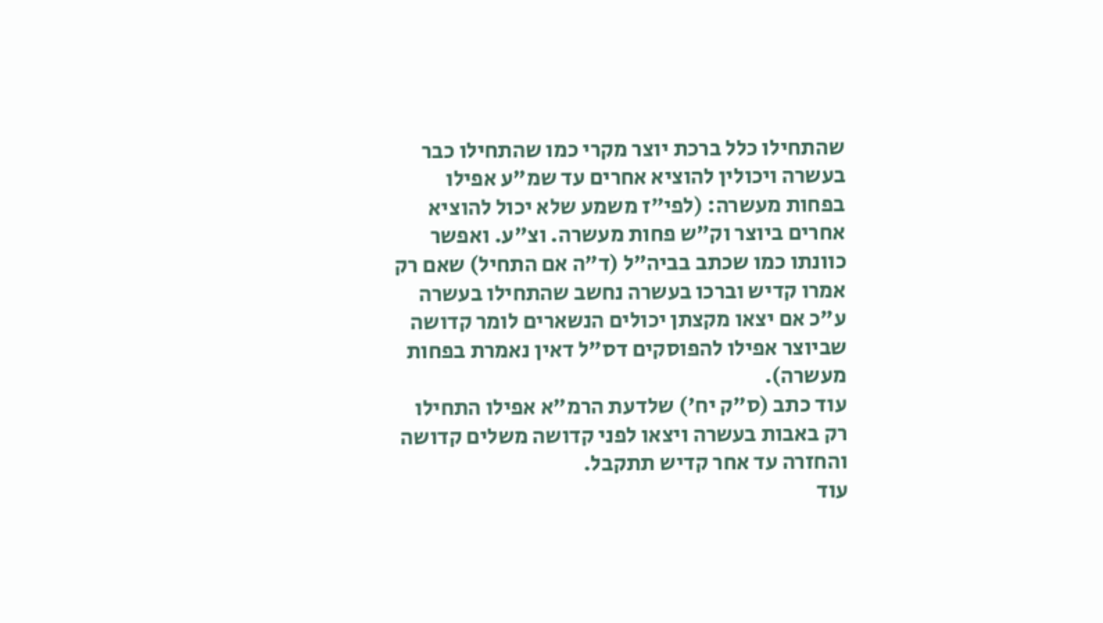שהתחילו כלל ברכת יוצר מקרי כמו שהתחילו כבר בעשרה ויכולין להוציא אחרים עד שמ"ע אפילו בפחות מעשרה: (לפי"ז משמע שלא יכול להוציא אחרים ביוצר וק"ש פחות מעשרה. וצ"ע. ואפשר כוונתו כמו שכתב בביה"ל (ד"ה אם התחיל) שאם רק אמרו קדיש וברכו בעשרה נחשב שהתחילו בעשרה ע"כ אם יצאו מקצתן יכולים הנשארים לומר קדושה שביוצר אפילו להפוסקים דס"ל דאין נאמרת בפחות מעשרה).
עוד כתב (ס"ק יח') שלדעת הרמ"א אפילו התחילו רק באבות בעשרה ויצאו לפני קדושה משלים קדושה והחזרה עד אחר קדיש תתקבל.
עוד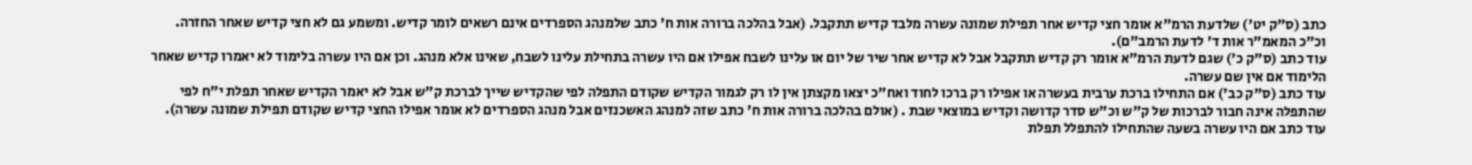כתב (ס"ק יט') שלדעת הרמ"א אומר חצי קדיש אחר תפילת שמונה עשרה מלבד קדיש תתקבל. (אבל בהלכה ברורה אות ח' כתב שלמנהג הספרדים אינם רשאים לומר קדיש. ומשמע גם לא חצי קדיש שאחר החזרה. וכ"כ המאמ"ר אות ד' לדעת הרמב"ם).
עוד כתב (ס"ק כ') שגם לדעת הרמ"א אומר רק קדיש תתקבל אבל לא קדיש אחר שיר של יום או עלינו לשבח אפילו אם היו עשרה בתחילת עלינו לשבח, שאינו אלא מנהג. וכן אם היו עשרה בלימוד לא יאמרו קדיש שאחר הלימוד אם אין שם עשרה.
עוד כתב (ס"ק כב') אם התחילו ברכת ערבית בעשרה או אפילו רק ברכו לחוד ואח"כ יצאו מקצתן אין לו רק לגמור הקדיש שקודם התפלה לפי שהקדיש שייך לברכת ק"ש אבל לא יאמר הקדיש שאחר תפלת י"ח לפי שהתפלה אינה חבור לברכות של ק"ש וכ"ש סדר קדושה וקדיש במוצאי שבת . (אולם בהלכה ברורה אות ח' כתב שזה למנהג האשכנזים אבל מנהג הספרדים לא אומר אפילו החצי קדיש שקודם תפילת שמונה עשרה). עוד כתב אם היו עשרה בשעה שהתחילו להתפלל תפלת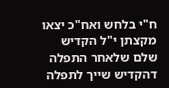ח"י בלחש ואח"כ יצאו מקצתן י"ל הקדיש שלם שלאחר התפלה דהקדיש שייך לתפלה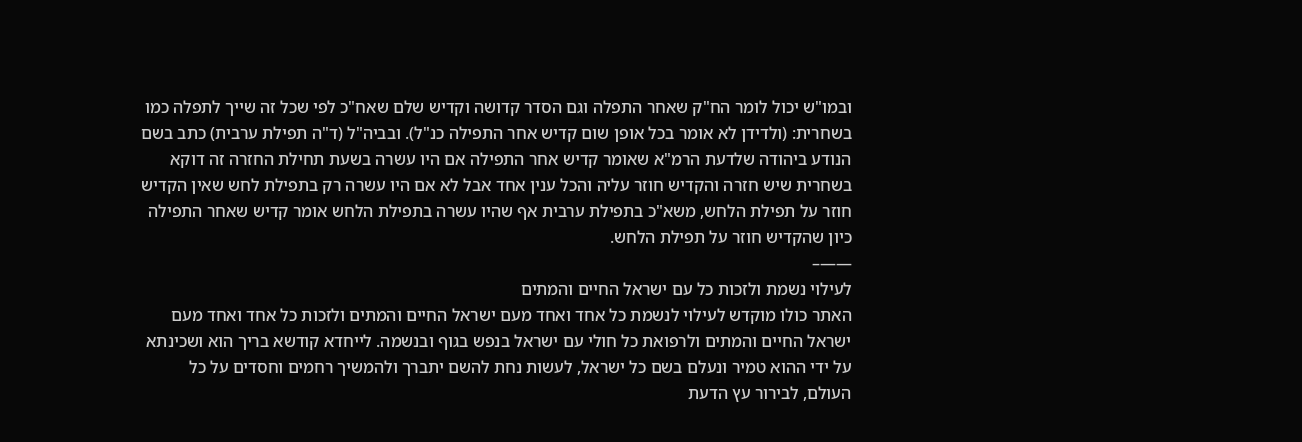ובמו"ש יכול לומר הח"ק שאחר התפלה וגם הסדר קדושה וקדיש שלם שאח"כ לפי שכל זה שייך לתפלה כמו בשחרית: (ולדידן לא אומר בכל אופן שום קדיש אחר התפילה כנ"ל). ובביה"ל (ד"ה תפילת ערבית) כתב בשם הנודע ביהודה שלדעת הרמ"א שאומר קדיש אחר התפילה אם היו עשרה בשעת תחילת החזרה זה דוקא בשחרית שיש חזרה והקדיש חוזר עליה והכל ענין אחד אבל לא אם היו עשרה רק בתפילת לחש שאין הקדיש חוזר על תפילת הלחש, משא"כ בתפילת ערבית אף שהיו עשרה בתפילת הלחש אומר קדיש שאחר התפילה כיון שהקדיש חוזר על תפילת הלחש.
——–
לעילוי נשמת ולזכות כל עם ישראל החיים והמתים
האתר כולו מוקדש לעילוי לנשמת כל אחד ואחד מעם ישראל החיים והמתים ולזכות כל אחד ואחד מעם ישראל החיים והמתים ולרפואת כל חולי עם ישראל בנפש בגוף ובנשמה. לייחדא קודשא בריך הוא ושכינתא על ידי ההוא טמיר ונעלם בשם כל ישראל, לעשות נחת להשם יתברך ולהמשיך רחמים וחסדים על כל העולם, לבירור עץ הדעת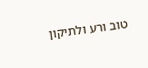טוב ורע ולתיקון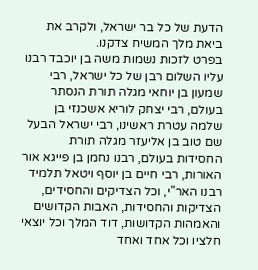הדעת של כל בר ישראל, ולקרב את ביאת מלך המשיח צדקנו.
בפרט לזכות נשמות משה בן יוכבד רבנו עליו השלום רבן של כל ישראל, רבי שמעון בן יוחאי מגלה תורת הנסתר בעולם, רבי יצחק לוריא אשכנזי בן שלמה עטרת ראשינו, רבי ישראל הבעל שם טוב בן אליעזר מגלה תורת החסידות בעולם, רבנו נחמן בן פייגא אור האורות, רבי חיים בן יוסף ויטאל תלמיד רבנו האר"י, וכל הצדיקים והחסידים, הצדיקות והחסידות, האבות הקדושים והאמהות הקדושות, דוד המלך וכל יוצאי חלציו וכל אחד ואחד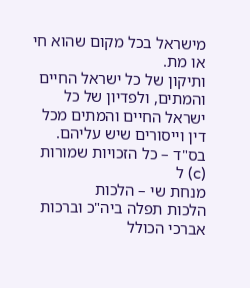מישראל בכל מקום שהוא חי או מת.
ותיקון של כל ישראל החיים והמתים, ולפדיון של כל ישראל החיים והמתים מכל דין וייסורים שיש עליהם.
בס"ד – כל הזכויות שמורות (c) ל
מנחת שי – הלכות
הלכות תפלה ביה"כ וברכות
אברכי הכולל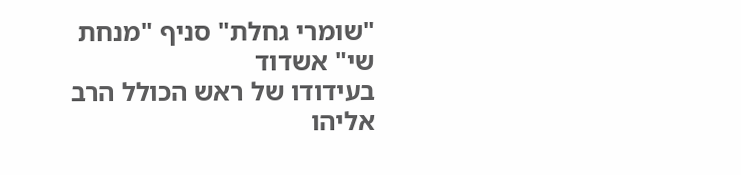"שומרי גחלת" סניף "מנחת שי" אשדוד
בעידודו של ראש הכולל הרב אליהו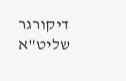דיקורגר שליט"א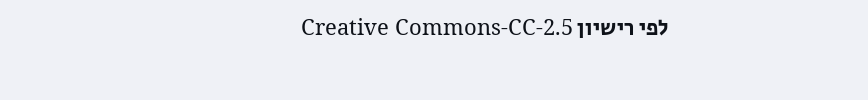לפי רישיון Creative Commons-CC-2.5